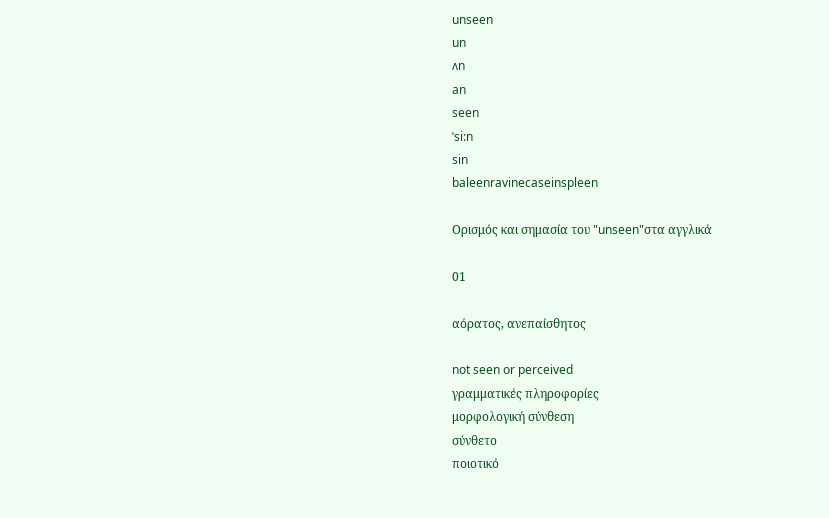unseen
un
ʌn
an
seen
ˈsi:n
sin
baleenravinecaseinspleen

Ορισμός και σημασία του "unseen"στα αγγλικά

01

αόρατος, ανεπαίσθητος

not seen or perceived
γραμματικές πληροφορίες
μορφολογική σύνθεση
σύνθετο
ποιοτικό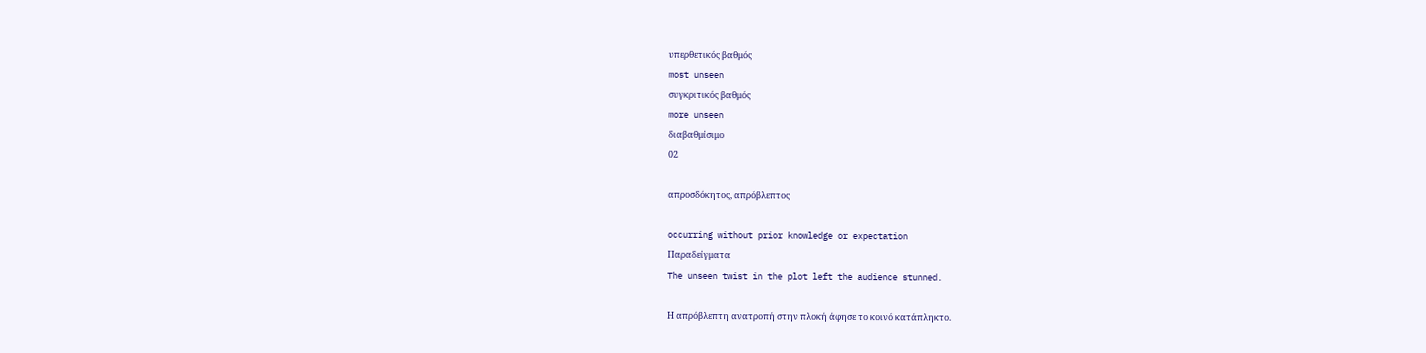υπερθετικός βαθμός
most unseen
συγκριτικός βαθμός
more unseen
διαβαθμίσιμο
02

απροσδόκητος, απρόβλεπτος

occurring without prior knowledge or expectation
Παραδείγματα
The unseen twist in the plot left the audience stunned.

Η απρόβλεπτη ανατροπή στην πλοκή άφησε το κοινό κατάπληκτο.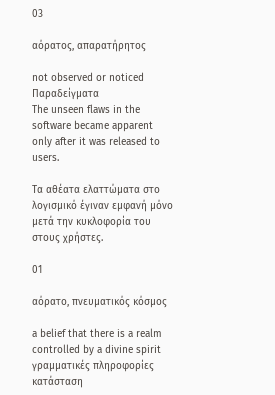03

αόρατος, απαρατήρητος

not observed or noticed
Παραδείγματα
The unseen flaws in the software became apparent only after it was released to users.

Τα αθέατα ελαττώματα στο λογισμικό έγιναν εμφανή μόνο μετά την κυκλοφορία του στους χρήστες.

01

αόρατο, πνευματικός κόσμος

a belief that there is a realm controlled by a divine spirit
γραμματικές πληροφορίες
κατάσταση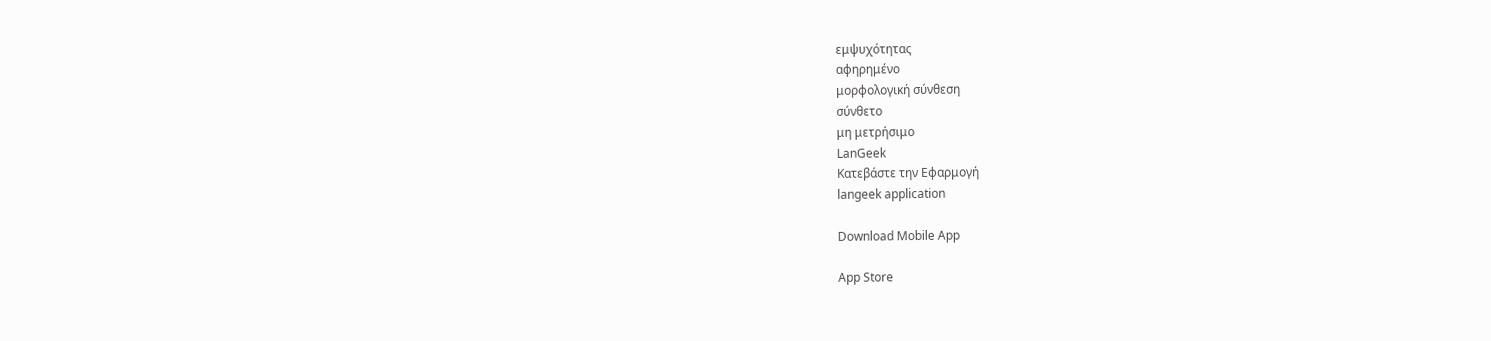εμψυχότητας
αφηρημένο
μορφολογική σύνθεση
σύνθετο
μη μετρήσιμο
LanGeek
Κατεβάστε την Εφαρμογή
langeek application

Download Mobile App

App Store